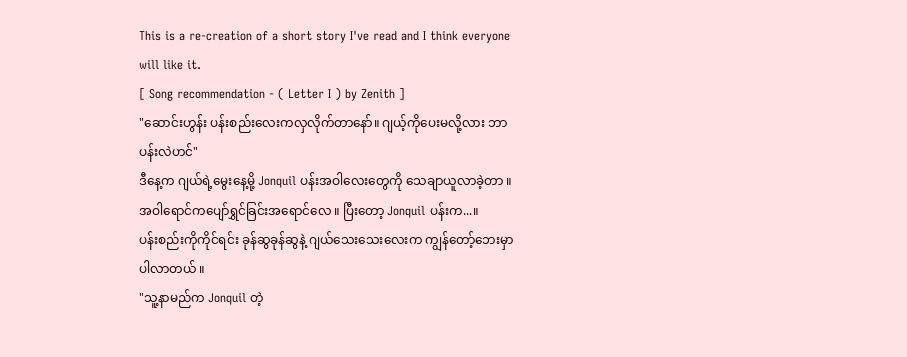This is a re-creation of a short story I've read and I think everyone will like it.
[ Song recommendation - ( Letter I ) by Zenith ]
"ဆောင်းဟွန်း ပန်းစည်းလေးကလှလိုက်တာနော်။ ဂျယ့်ကိုပေးမလို့လား ဘာပန်းလဲဟင်"
ဒီနေ့က ဂျယ်ရဲ့မွေးနေ့မို့ Jonquil ပန်းအဝါလေးတွေကို သေချာယူလာခဲ့တာ ။ အဝါရောင်ကပျော်ရွှင်ခြင်းအရောင်လေ ။ ပြီးတော့ Jonquil ပန်းက...။
ပန်းစည်းကိုကိုင်ရင်း ခုန်ဆွခုန်ဆွနဲ့ ဂျယ်သေးသေးလေးက ကျွန်တော့်ဘေးမှာပါလာတယ် ။
"သူ့နာမည်က Jonquil တဲ့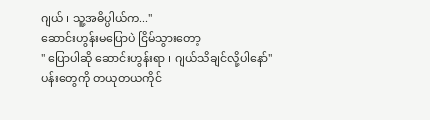ဂျယ် ၊ သူ့အဓိပ္ပါယ်က...''
ဆောင်းဟွန်းမပြောပဲ ငြိမ်သွားတော့
" ပြောပါဆို ဆောင်းဟွန်းရာ ၊ ဂျယ်သိချင်လို့ပါနော်"
ပန်းတွေကို တယုတယကိုင်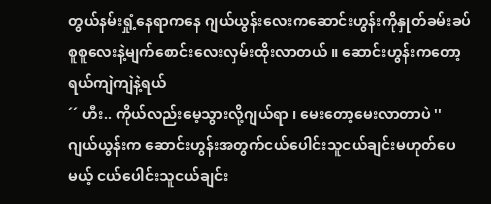တွယ်နမ်းရှုံ့နေရာကနေ ဂျယ်ယွန်းလေးကဆောင်းဟွန်းကိုနှုတ်ခမ်းခပ်စူစူလေးနဲ့မျက်စောင်းလေးလှမ်းထိုးလာတယ် ။ ဆောင်းဟွန်းကတော့ ရယ်ကျဲကျဲနဲ့ရယ်
´´ ဟီး.. ကိုယ်လည်းမေ့သွားလို့ဂျယ်ရာ ၊ မေးတော့မေးလာတာပဲ ''
ဂျယ်ယွန်းက ဆောင်းဟွန်းအတွက်ငယ်ပေါင်းသူငယ်ချင်းမဟုတ်ပေမယ့် ငယ်ပေါင်းသူငယ်ချင်း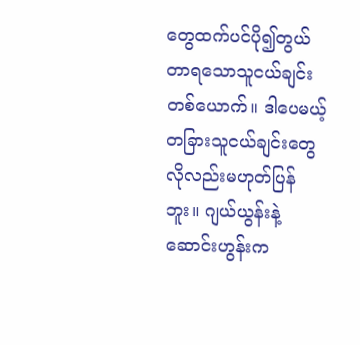တွေထက်ပင်ပို၍တွယ်တာရသောသူငယ်ချင်းတစ်ယောက်။ ဒါပေမယ့် တခြားသူငယ်ချင်းတွေလိုလည်းမဟုတ်ပြန်ဘူး။ ဂျယ်ယွန်းနဲ့ဆောင်းဟွန်းက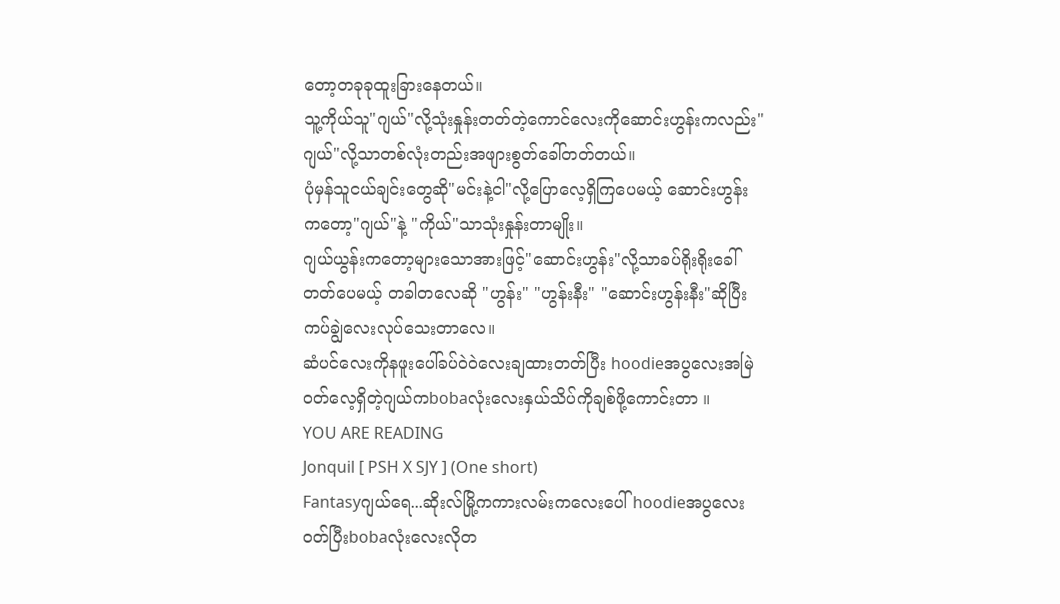တော့တခုခုထူးခြားနေတယ်။
သူ့ကိုယ်သူ"ဂျယ်"လို့သုံးနှုန်းတတ်တဲ့ကောင်လေးကိုဆောင်းဟွန်းကလည်း"ဂျယ်"လို့သာတစ်လုံးတည်းအဖျားစွတ်ခေါ်တတ်တယ်။
ပုံမှန်သူငယ်ချင်းတွေဆို"မင်းနဲ့ငါ"လို့ပြောလေ့ရှိကြပေမယ့် ဆောင်းဟွန်းကတော့"ဂျယ်"နဲ့ "ကိုယ်"သာသုံးနှုန်းတာမျိုး။
ဂျယ်ယွန်းကတော့များသောအားဖြင့်"ဆောင်းဟွန်း"လို့သာခပ်ရိုးရိုးခေါ်တတ်ပေမယ့် တခါတလေဆို "ဟွန်း" "ဟွန်းနီး" "ဆောင်းဟွန်းနီး"ဆိုပြီးကပ်ချွဲလေးလုပ်သေးတာလေ။
ဆံပင်လေးကိုနဖူးပေါ်ခပ်ဝဲဝဲလေးချထားတတ်ပြီး hoodieအပွလေးအမြဲဝတ်လေ့ရှိတဲ့ဂျယ်ကbobaလုံးလေးနှယ်သိပ်ကိုချစ်ဖို့ကောင်းတာ ။
YOU ARE READING
Jonquil [ PSH X SJY ] (One short)
Fantasyဂျယ်ရေ...ဆိုးလ်မြို့ကကားလမ်းကလေးပေါ် hoodieအပွလေးဝတ်ပြီးbobaလုံးလေးလိုတ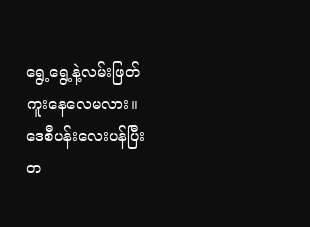ရွေ့ရွေ့နဲ့လမ်းဖြတ်ကူးနေလေမလား။ ဒေစီပန်းလေးပန်ပြီး တ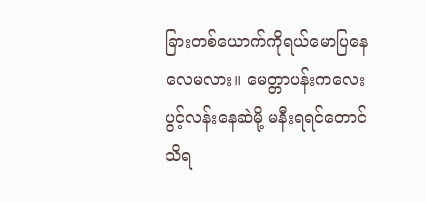ခြားတစ်ယောက်ကိုရယ်မောပြနေလေမလား။ မေတ္တာပန်းကလေးပွင့်လန်းနေဆဲမို့ မနီးရရင်တောင် သိရ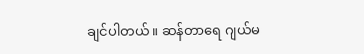ချင်ပါတယ်။ ဆန်တာရေ ဂျယ်မ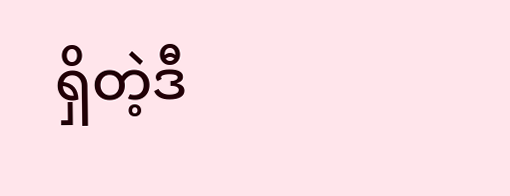ရှိတဲ့ဒီ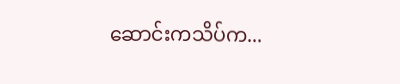ဆောင်းကသိပ်က...